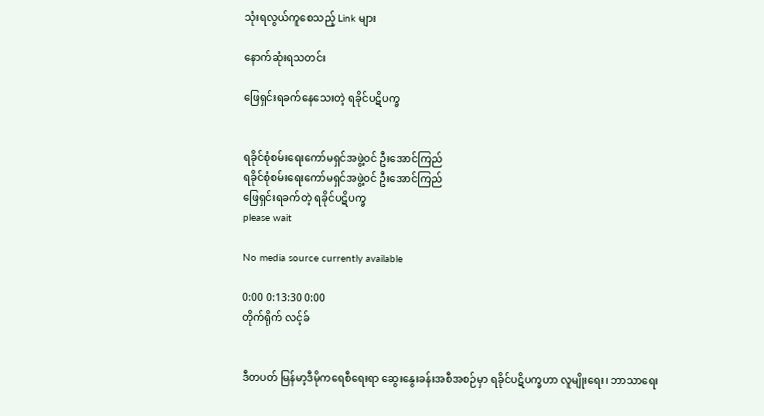သုံးရလွယ်ကူစေသည့် Link များ

နောက်ဆုံးရသတင်း

ဖြေရှင်းရခက်နေသေးတဲ့ ရခိုင်ပဋိပက္ခ


ရခိုင်စုံစမ်းရေးကော်မရှင်အဖွဲ့ဝင် ဦးအောင်ကြည်
ရခိုင်စုံစမ်းရေးကော်မရှင်အဖွဲ့ဝင် ဦးအောင်ကြည်
ဖြေရှင်းရခက်တဲ့ ရခိုင်ပဋိပက္ခ
please wait

No media source currently available

0:00 0:13:30 0:00
တိုက်ရိုက် လင့်ခ်


ဒီတပတ် မြန်မာ့ဒီမိုကရေစီရေးရာ ဆွေးနွေးခန်းအစီအစဉ်မှာ ရခိုင်ပဋိပက္ခဟာ လူမျိုးရေး၊ ဘာသာရေး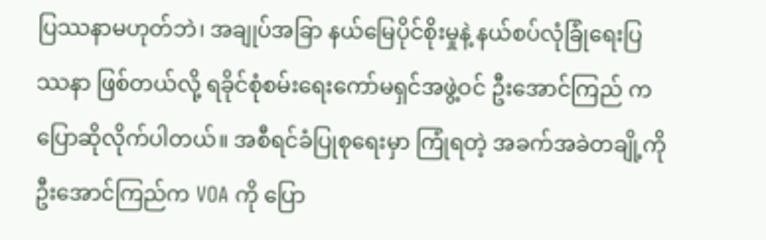ပြဿနာမဟုတ်ဘဲ၊ အချုပ်အခြာ နယ်မြေပိုင်စိုးမှုနဲ့ နယ်စပ်လုံခြုံရေးပြဿနာ ဖြစ်တယ်လို့ ရခိုင်စုံစမ်းရေးကော်မရှင်အဖွဲ့ဝင် ဦးအောင်ကြည် က ပြောဆိုလိုက်ပါတယ်။ အစီရင်ခံပြုစုရေးမှာ ကြုံရတဲ့ အခက်အခဲတချို့ကို ဦးအောင်ကြည်က VOA ကို ပြော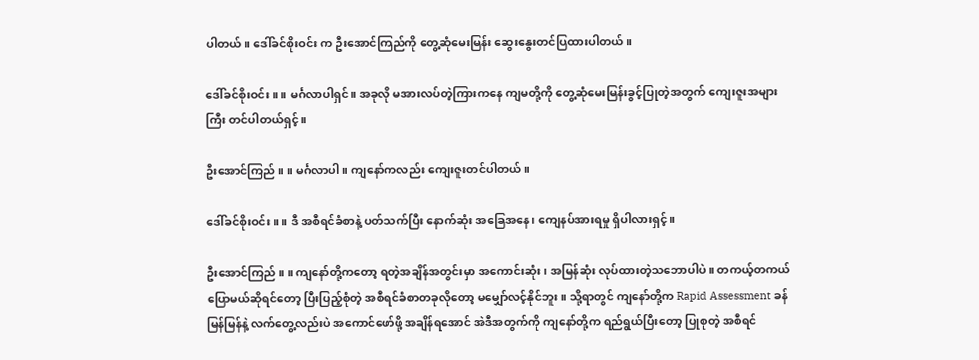ပါတယ်။ ဒေါ်ခင်စိုးဝင်း က ဦးအောင်ကြည်ကို တွေ့ဆုံမေးမြန်း ဆွေးနွေးတင်ပြထားပါတယ်။

ဒေါ်ခင်စိုးဝင်း ။ ။ မင်္ဂလာပါရှင်။ အခုလို မအားလပ်တဲ့ကြားကနေ ကျမတို့ကို တွေ့ဆုံမေးမြန်းခွင့်ပြုတဲ့အတွက် ကျေးဇူးအများကြီး တင်ပါတယ်ရှင့်။

ဦးအောင်ကြည် ။ ။ မင်္ဂလာပါ။ ကျနော်ကလည်း ကျေးဇူးတင်ပါတယ်။

ဒေါ်ခင်စိုးဝင်း ။ ။ ဒီ အစီရင်ခံစာနဲ့ ပတ်သက်ပြီး နောက်ဆုံး အခြေအနေ၊ ကျေနပ်အားရမှု ရှိပါလားရှင့်။

ဦးအောင်ကြည် ။ ။ ကျနော်တို့ကတော့ ရတဲ့အချိန်အတွင်းမှာ အကောင်းဆုံး၊ အမြန်ဆုံး လုပ်ထားတဲ့သဘောပါပဲ။ တကယ့်တကယ် ပြောမယ်ဆိုရင်တော့ ပြီးပြည့်စုံတဲ့ အစီရင်ခံစာတခုလိုတော့ မမျှော်လင့်နိုင်ဘူး။ သို့ရာတွင် ကျနော်တို့က Rapid Assessment ခန်မြန်မြန်နဲ့ လက်တွေ့လည်းပဲ အကောင်ဖော်ဖို့ အချိန်ရအောင် အဲဒီအတွက်ကို ကျနော်တို့က ရည်ရွယ်ပြီးတော့ ပြုစုတဲ့ အစီရင်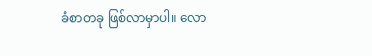ခံစာတခု ဖြစ်လာမှာပါ။ လော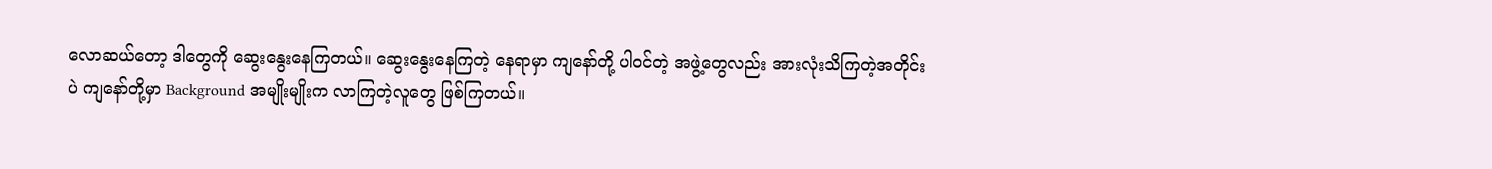လောဆယ်တော့ ဒါတွေကို ဆွေးနွေးနေကြတယ်။ ဆွေးနွေးနေကြတဲ့ နေရာမှာ ကျနော်တို့ ပါဝင်တဲ့ အဖွဲ့တွေလည်း အားလုံးသိကြတဲ့အတိုင်းပဲ ကျနော်တို့မှာ Background အမျိုးမျိုးက လာကြတဲ့လူတွေ ဖြစ်ကြတယ်။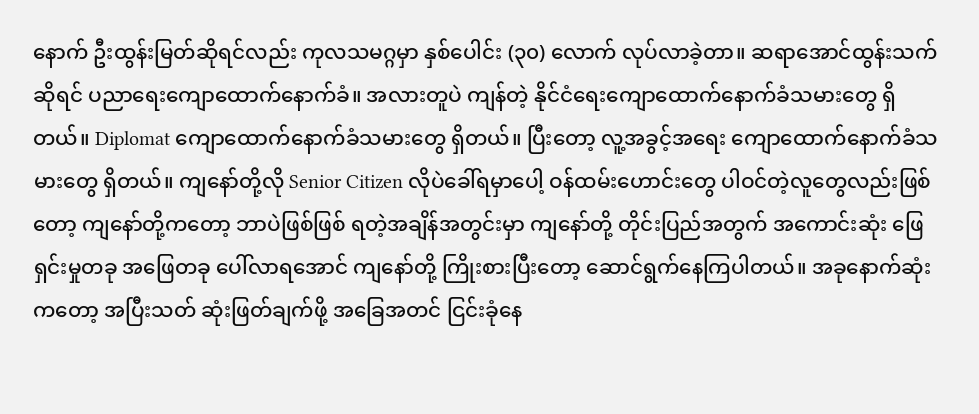နောက် ဦးထွန်းမြတ်ဆိုရင်လည်း ကုလသမဂ္ဂမှာ နှစ်ပေါင်း (၃၀) လောက် လုပ်လာခဲ့တာ။ ဆရာအောင်ထွန်းသက် ဆိုရင် ပညာရေးကျောထောက်နောက်ခံ။ အလားတူပဲ ကျန်တဲ့ နိုင်ငံရေးကျောထောက်နောက်ခံသမားတွေ ရှိတယ်။ Diplomat ကျောထောက်နောက်ခံသမားတွေ ရှိတယ်။ ပြီးတော့ လူ့အခွင့်အရေး ကျောထောက်နောက်ခံသမားတွေ ရှိတယ်။ ကျနော်တို့လို Senior Citizen လိုပဲခေါ်ရမှာပေါ့ ဝန်ထမ်းဟောင်းတွေ ပါဝင်တဲ့လူတွေလည်းဖြစ်တော့ ကျနော်တို့ကတော့ ဘာပဲဖြစ်ဖြစ် ရတဲ့အချိန်အတွင်းမှာ ကျနော်တို့ တိုင်းပြည်အတွက် အကောင်းဆုံး ဖြေရှင်းမှုတခု အဖြေတခု ပေါ်လာရအောင် ကျနော်တို့ ကြိုးစားပြီးတော့ ဆောင်ရွက်နေကြပါတယ်။ အခုနောက်ဆုံးကတော့ အပြီးသတ် ဆုံးဖြတ်ချက်ဖို့ အခြေအတင် ငြင်းခုံနေ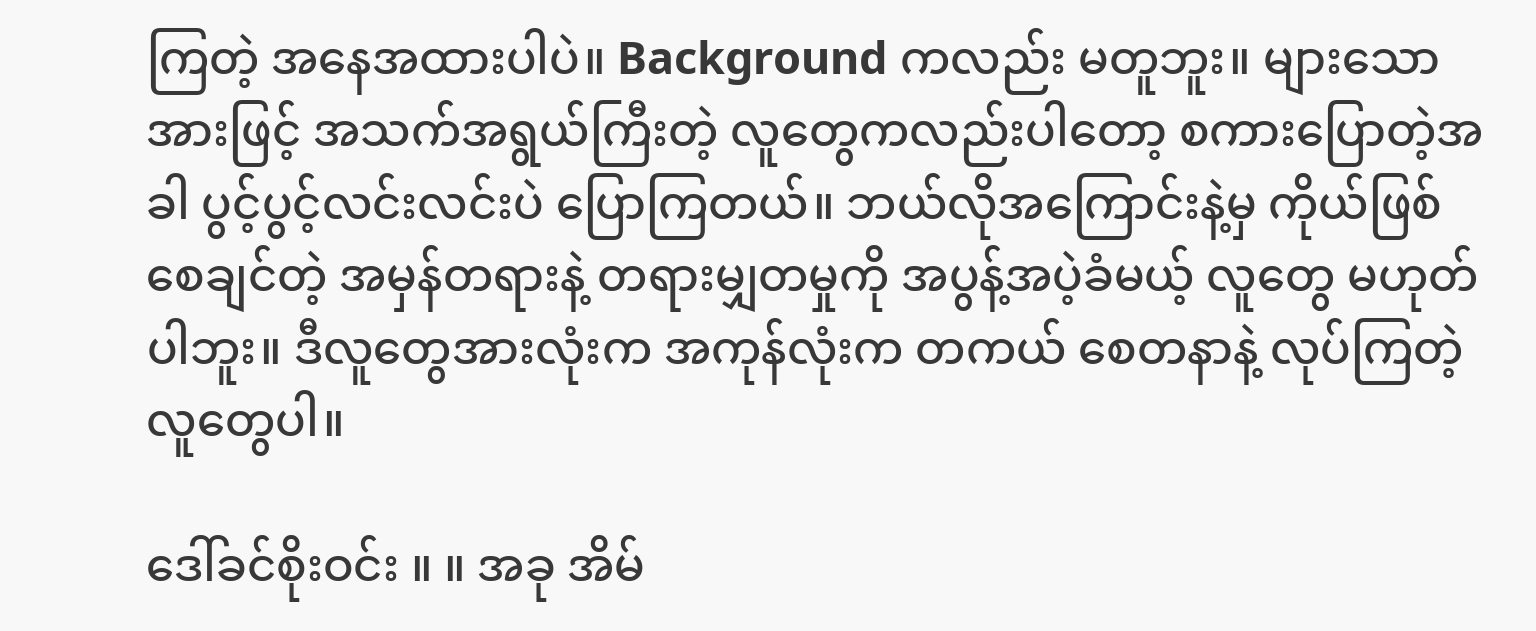ကြတဲ့ အနေအထားပါပဲ။ Background ကလည်း မတူဘူး။ များသောအားဖြင့် အသက်အရွယ်ကြီးတဲ့ လူတွေကလည်းပါတော့ စကားပြောတဲ့အခါ ပွင့်ပွင့်လင်းလင်းပဲ ပြောကြတယ်။ ဘယ်လိုအကြောင်းနဲ့မှ ကိုယ်ဖြစ်စေချင်တဲ့ အမှန်တရားနဲ့ တရားမျှတမှုကို အပွန့်အပဲ့ခံမယ့် လူတွေ မဟုတ်ပါဘူး။ ဒီလူတွေအားလုံးက အကုန်လုံးက တကယ် စေတနာနဲ့ လုပ်ကြတဲ့လူတွေပါ။

ဒေါ်ခင်စိုးဝင်း ။ ။ အခု အိမ်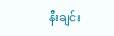နီးချင်း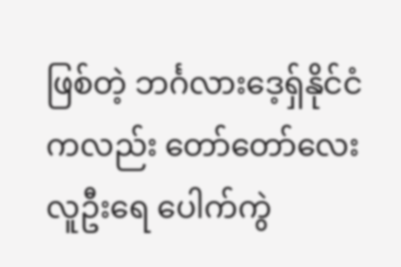ဖြစ်တဲ့ ဘင်္ဂလားဒေ့ရှ်နိုင်ငံကလည်း တော်တော်လေး လူဦးရေ ပေါက်ကွဲ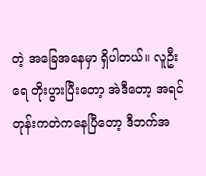တဲ့ အခြေအနေမှာ ရှိပါတယ်။ လူဦးရေ တိုးပွားပြီးတော့ အဲဒီတော့ အရင်တုန်းကတဲကနေပြီတော့ ဒီဘက်အ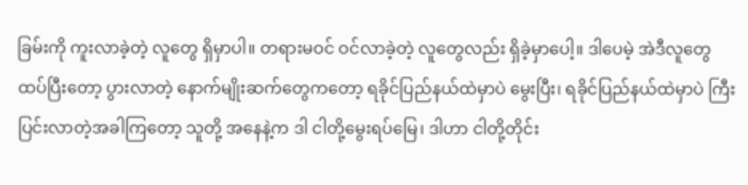ခြမ်းကို ကူးလာခဲ့တဲ့ လူတွေ ရှိမှာပါ။ တရားမဝင် ဝင်လာခဲ့တဲ့ လူတွေလည်း ရှိခဲ့မှာပေါ့။ ဒါပေမဲ့ အဲဒီလူတွေ ထပ်ပြီးတော့ ပွားလာတဲ့ နောက်မျိုးဆက်တွေကတော့ ရခိုင်ပြည်နယ်ထဲမှာပဲ မွေးပြီး၊ ရခိုင်ပြည်နယ်ထဲမှာပဲ ကြီးပြင်းလာတဲ့အခါကြတော့ သူတို့ အနေနဲ့က ဒါ ငါတို့မွေးရပ်မြေ၊ ဒါဟာ ငါတို့တိုင်း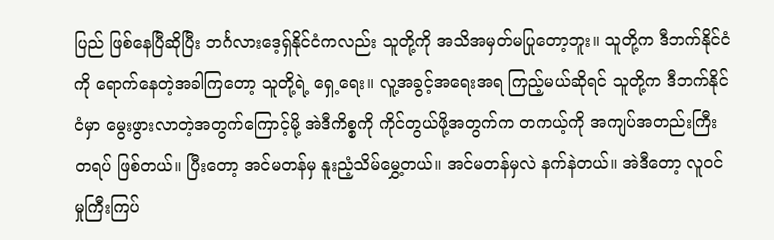ပြည် ဖြစ်နေပြီဆိုပြီး ဘင်္ဂလားဒေ့ရှ်နိုင်ငံကလည်း သူတို့ကို အသိအမှတ်မပြုတော့ဘူး။ သူတို့က ဒီဘက်နိုင်ငံကို ရောက်နေတဲ့အခါကြတော့ သူတို့ရဲ့ ရှေ့ရေး။ လူ့အခွင့်အရေးအရ ကြည့်မယ်ဆိုရင် သူတို့က ဒီဘက်နိုင်ငံမှာ မွေးဖွားလာတဲ့အတွက်ကြောင့်မို့ အဲဒီကိစ္စကို ကိုင်တွယ်ဖို့အတွက်က တကယ့်ကို အကျပ်အတည်းကြီးတရပ် ဖြစ်တယ်။ ပြီးတော့ အင်မတန်မှ နူးညံ့သိမ်မွှေ့တယ်။ အင်မတန်မှလဲ နက်နဲတယ်။ အဲဒီတော့ လူဝင်မှုကြီးကြပ်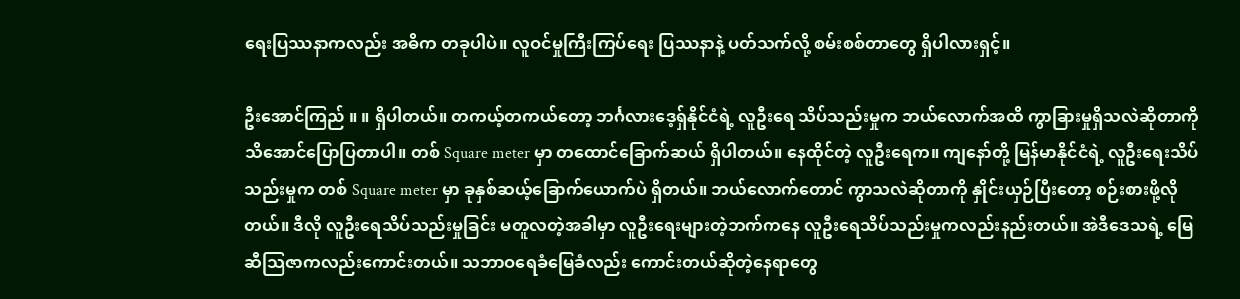ရေးပြဿနာကလည်း အဓိက တခုပါပဲ။ လူဝင်မှုကြီးကြပ်ရေး ပြဿနာနဲ့ ပတ်သက်လို့ စမ်းစစ်တာတွေ ရှိပါလားရှင့်။

ဦးအောင်ကြည် ။ ။ ရှိပါတယ်။ တကယ့်တကယ်တော့ ဘင်္ဂလားဒေ့ရှ်နိုင်ငံရဲ့ လူဦးရေ သိပ်သည်းမှုက ဘယ်လောက်အထိ ကွာခြားမှုရှိသလဲဆိုတာကို သိအောင်ပြောပြတာပါ။ တစ် Square meter မှာ တထောင်ခြောက်ဆယ် ရှိပါတယ်။ နေထိုင်တဲ့ လူဦးရေက။ ကျနော်တို့ မြန်မာနိုင်ငံရဲ့ လူဦးရေးသိပ်သည်းမှုက တစ် Square meter မှာ ခုနှစ်ဆယ့်ခြောက်ယောက်ပဲ ရှိတယ်။ ဘယ်လောက်တောင် ကွာသလဲဆိုတာကို နှိုင်းယှဉ်ပြီးတော့ စဉ်းစားဖို့လိုတယ်။ ဒီလို လူဦးရေသိပ်သည်းမှုခြင်း မတူလတဲ့အခါမှာ လူဦးရေးများတဲ့ဘက်ကနေ လူဦးရေသိပ်သည်းမှုကလည်းနည်းတယ်။ အဲဒီဒေသရဲ့ မြေဆီသြဇာကလည်းကောင်းတယ်။ သဘာဝရေခံမြေခံလည်း ကောင်းတယ်ဆိုတဲ့နေရာတွေ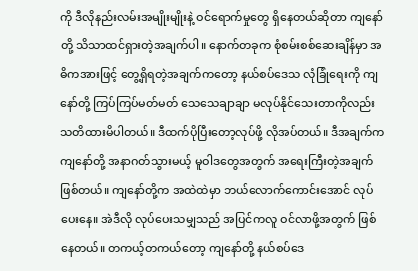ကို ဒီလိုနည်းလမ်းအမျိုးမျိုးနဲ့ ဝင်ရောက်မှုတွေ ရှိနေတယ်ဆိုတာ ကျနော်တို့ သိသာထင်ရှားတဲ့အချက်ပါ။ နောက်တခုက စုံစမ်းစစ်ဆေးချိန်မှာ အဓိကအားဖြင့် တွေ့ရှိရတဲ့အချက်ကတော့ နယ်စပ်ဒေသ လုံခြုံရေးကို ကျနော်တို့ ကြပ်ကြပ်မတ်မတ် သေသေချာချာ မလုပ်နိုင်သေးတာကိုလည်း သတိထားမိပါတယ်။ ဒီထက်ပိုပြီးတော့လုပ်ဖို့ လိုအပ်တယ်။ ဒီအချက်က ကျနော်တို့ အနာဂတ်သွားမယ့် မူဝါဒတွေအတွက် အရေးကြီးတဲ့အချက်ဖြစ်တယ်။ ကျနော်တို့က အထဲထဲမှာ ဘယ်လောက်ကောင်းအောင် လုပ်ပေးနေ။ အဲဒီလို လုပ်ပေးသမျှသည် အပြင်ကလူ ဝင်လာဖို့အတွက် ဖြစ်နေတယ်။ တကယ့်တကယ်တော့ ကျနော်တို့ နယ်စပ်ဒေ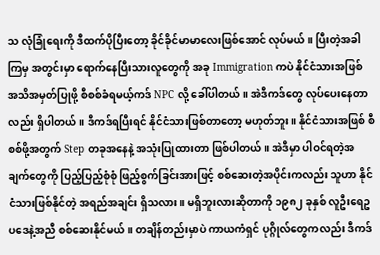သ လုံခြုံရေးကို ဒီထက်ပိုပြီးတော့ ခိုင်ခိုင်မာမာလေးဖြစ်အောင် လုပ်မယ်။ ပြီးတဲ့အခါကြမှ အတွင်းမှာ ရောက်နေပြီးသားလူတွေကို အခု Immigration ကပဲ နိုင်ငံသားအဖြစ် အသိအမှတ်ပြုဖို့ စီစစ်ခံရမယ့်ကဒ် NPC လို့ ခေါ်ပါတယ်။ အဲဒီကဒ်တွေ လုပ်ပေးနေတာလည်း ရှိပါတယ်။ ဒီကဒ်ရပြီးရင် နိုင်ငံသားဖြစ်တာတော့ မဟုတ်ဘူး။ နိုင်ငံသားအဖြစ် စီစစ်ဖို့အတွက် Step တခုအနေနဲ့ အသုံးပြုထားတာ ဖြစ်ပါတယ်။ အဲဒီမှာ ပါဝင်ရတဲ့အချက်တွေကို ပြည့်ပြည့်စုံစုံ ဖြည့်စွက်ခြင်းအားဖြင့် စစ်ဆေးတဲ့အပိုင်းကလည်း သူဟာ နိုင်ငံသားဖြစ်နိုင်တဲ့ အရည်အချင်း ရှိသလား။ မရှိဘူးလားဆိုတာကို ၁၉၈၂ ခုနှစ် လူဦးရေဥပဒေနဲ့အညီ စစ်ဆေးနိုင်မယ်။ တချိန်တည်းမှာပဲ ကာယကံရှင် ပုဂ္ဂိုလ်တွေကလည်း ဒီကဒ်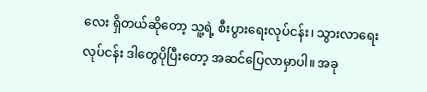လေး ရှိတယ်ဆိုတော့ သူ့ရဲ့ စီးပွားရေးလုပ်ငန်း၊ သွားလာရေးလုပ်ငန်း ဒါတွေပိုပြီးတော့ အဆင်ပြေလာမှာပါ။ အခု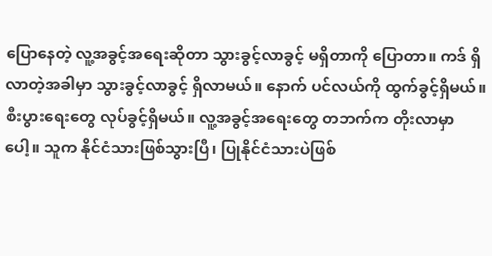ပြောနေတဲ့ လူ့အခွင့်အရေးဆိုတာ သွားခွင့်လာခွင့် မရှိတာကို ပြောတာ။ ကဒ် ရှိလာတဲ့အခါမှာ သွားခွင့်လာခွင့် ရှိလာမယ်။ နောက် ပင်လယ်ကို ထွက်ခွင့်ရှိမယ်။ စီးပွားရေးတွေ လုပ်ခွင့်ရှိမယ်။ လူ့အခွင့်အရေးတွေ တဘက်က တိုးလာမှာပေါ့။ သူက နိုင်ငံသားဖြစ်သွားပြီ၊ ပြုနိုင်ငံသားပဲဖြစ်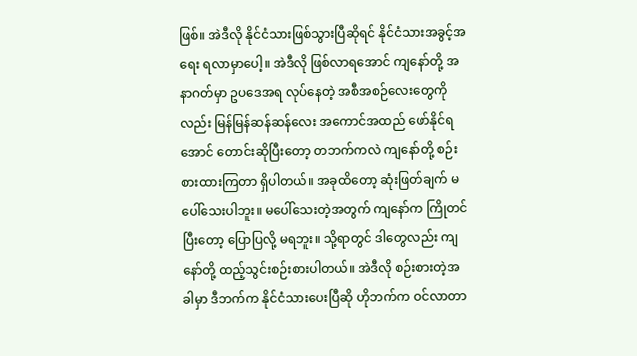ဖြစ်။ အဲဒီလို နိုင်ငံသားဖြစ်သွားပြီဆိုရင် နိုင်ငံသားအခွင့်အရေး ရလာမှာပေါ့။ အဲဒီလို ဖြစ်လာရအောင် ကျနော်တို့ အနာဂတ်မှာ ဥပဒေအရ လုပ်နေတဲ့ အစီအစဉ်လေးတွေကိုလည်း မြန်မြန်ဆန်ဆန်လေး အကောင်အထည် ဖော်နိုင်ရအောင် တောင်းဆိုပြီးတော့ တဘက်ကလဲ ကျနော်တို့ စဉ်းစားထားကြတာ ရှိပါတယ်။ အခုထိတော့ ဆုံးဖြတ်ချက် မပေါ်သေးပါဘူး။ မပေါ်သေးတဲ့အတွက် ကျနော်က ကြိုတင်ပြီးတော့ ပြောပြလို့ မရဘူး။ သို့ရာတွင် ဒါတွေလည်း ကျနော်တို့ ထည့်သွင်းစဉ်းစားပါတယ်။ အဲဒီလို စဉ်းစားတဲ့အခါမှာ ဒီဘက်က နိုင်ငံသားပေးပြီဆို ဟိုဘက်က ဝင်လာတာ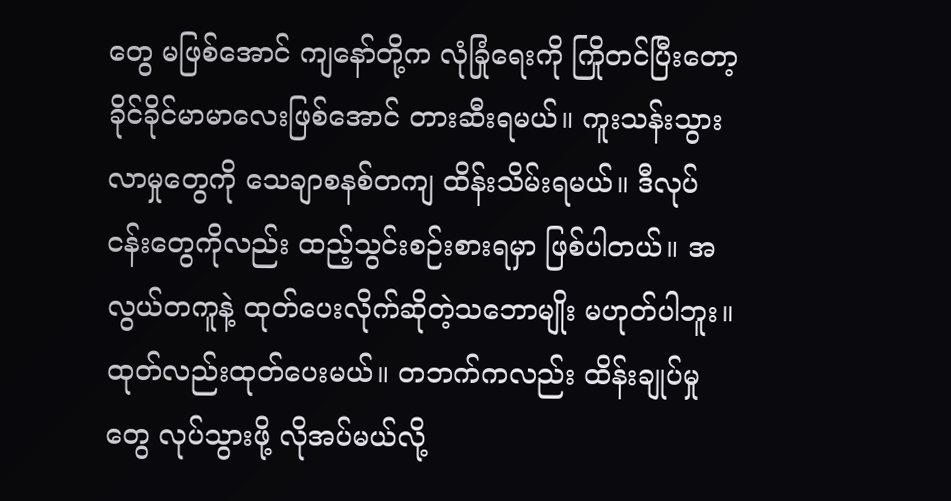တွေ မဖြစ်အောင် ကျနော်တို့က လုံခြုံရေးကို ကြိုတင်ပြီးတော့ ခိုင်ခိုင်မာမာလေးဖြစ်အောင် တားဆီးရမယ်။ ကူးသန်းသွားလာမှုတွေကို သေချာစနစ်တကျ ထိန်းသိမ်းရမယ်။ ဒီလုပ်ငန်းတွေကိုလည်း ထည့်သွင်းစဉ်းစားရမှာ ဖြစ်ပါတယ်။ အလွယ်တကူနဲ့ ထုတ်ပေးလိုက်ဆိုတဲ့သဘောမျိုး မဟုတ်ပါဘူး။ ထုတ်လည်းထုတ်ပေးမယ်။ တဘက်ကလည်း ထိန်းချုပ်မှုတွေ လုပ်သွားဖို့ လိုအပ်မယ်လို့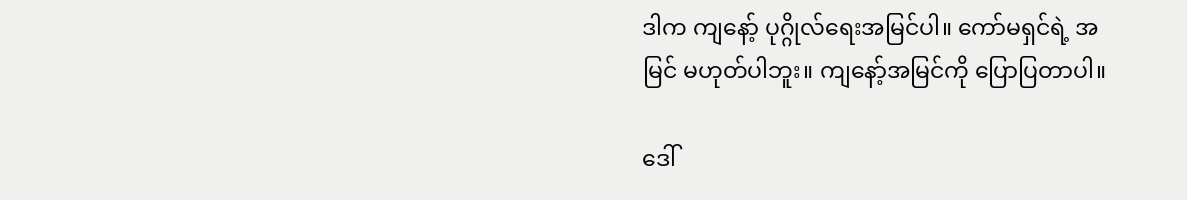ဒါက ကျနော့် ပုဂ္ဂိုလ်ရေးအမြင်ပါ။ ကော်မရှင်ရဲ့ အမြင် မဟုတ်ပါဘူး။ ကျနော့်အမြင်ကို ပြောပြတာပါ။

ဒေါ်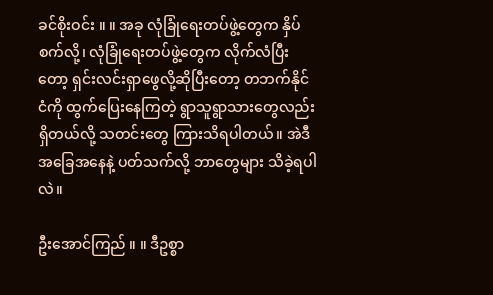ခင်စိုးဝင်း ။ ။ အခု လုံခြုံရေးတပ်ဖွဲ့တွေက နှိပ်စက်လို့၊ လုံခြုံရေးတပ်ဖွဲ့တွေက လိုက်လံပြီးတော့ ရှင်းလင်းရှာဖွေလို့ဆိုပြီးတော့ တဘက်နိုင်ငံကို ထွက်ပြေးနေကြတဲ့ ရွာသူရွာသားတွေလည်း ရှိတယ်လို့ သတင်းတွေ ကြားသိရပါတယ်။ အဲဒီအခြေအနေနဲ့ ပတ်သက်လို့ ဘာတွေများ သိခဲ့ရပါလဲ။

ဦးအောင်ကြည် ။ ။ ဒီဥစ္စာ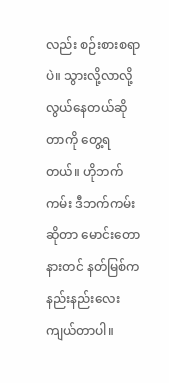လည်း စဉ်းစားစရာပဲ။ သွားလို့လာလို့ လွယ်နေတယ်ဆိုတာကို တွေ့ရတယ်။ ဟိုဘက်ကမ်း ဒီဘက်ကမ်းဆိုတာ မောင်းတောနားတင် နတ်မြစ်က နည်းနည်းလေး ကျယ်တာပါ။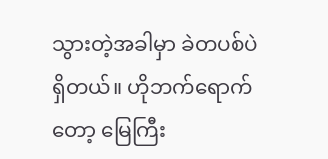သွားတဲ့အခါမှာ ခဲတပစ်ပဲ ရှိတယ်။ ဟိုဘက်ရောက်တော့ မြေကြီး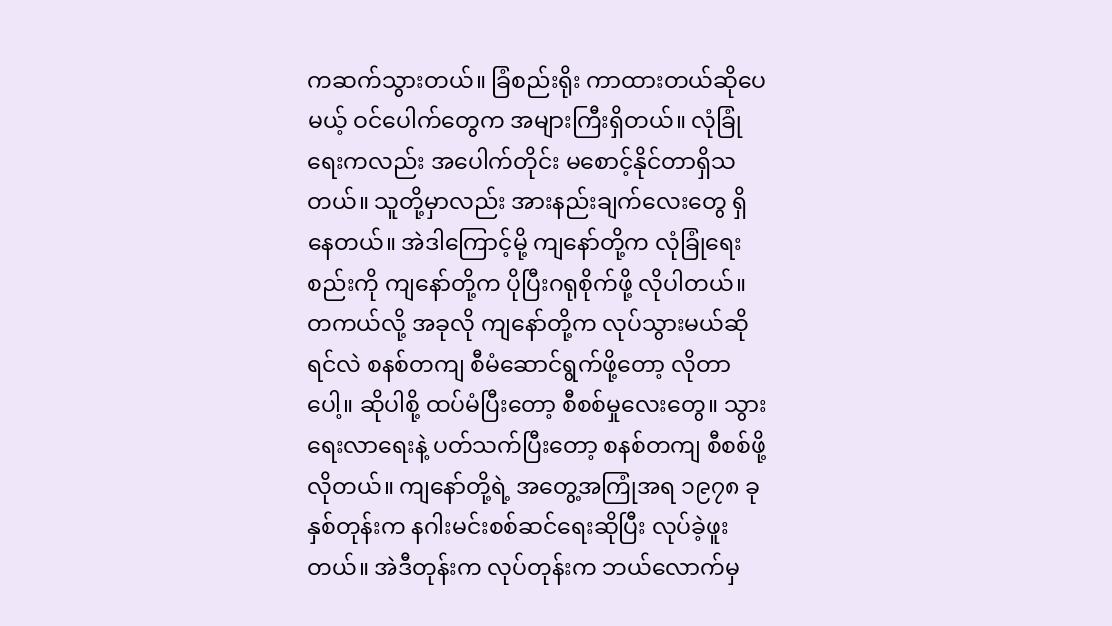ကဆက်သွားတယ်။ ခြံစည်းရိုး ကာထားတယ်ဆိုပေမယ့် ဝင်ပေါက်တွေက အများကြီးရှိတယ်။ လုံခြုံရေးကလည်း အပေါက်တိုင်း မစောင့်နိုင်တာရှိသတယ်။ သူတို့မှာလည်း အားနည်းချက်လေးတွေ ရှိနေတယ်။ အဲဒါကြောင့်မို့ ကျနော်တို့က လုံခြုံရေးစည်းကို ကျနော်တို့က ပိုပြီးဂရုစိုက်ဖို့ လိုပါတယ်။ တကယ်လို့ အခုလို ကျနော်တို့က လုပ်သွားမယ်ဆိုရင်လဲ စနစ်တကျ စီမံဆောင်ရွက်ဖို့တော့ လိုတာပေါ့။ ဆိုပါစို့ ထပ်မံပြီးတော့ စီစစ်မှုလေးတွေ။ သွားရေးလာရေးနဲ့ ပတ်သက်ပြီးတော့ စနစ်တကျ စီစစ်ဖို့လိုတယ်။ ကျနော်တို့ရဲ့ အတွေ့အကြုံအရ ၁၉၇၈ ခုနှစ်တုန်းက နဂါးမင်းစစ်ဆင်ရေးဆိုပြီး လုပ်ခဲ့ဖူးတယ်။ အဲဒီတုန်းက လုပ်တုန်းက ဘယ်လောက်မှ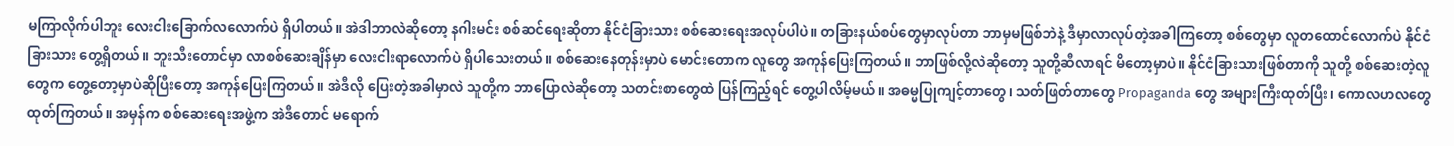မကြာလိုက်ပါဘူး လေးငါးခြောက်လလောက်ပဲ ရှိပါတယ်။ အဲဒါဘာလဲဆိုတော့ နဂါးမင်း စစ်ဆင်ရေးဆိုတာ နိုင်ငံခြားသား စစ်ဆေးရေးအလုပ်ပါပဲ။ တခြားနယ်စပ်တွေမှာလုပ်တာ ဘာမှမဖြစ်ဘဲနဲ့ ဒီမှာလာလုပ်တဲ့အခါကြတော့ စစ်တွေမှာ လူတထောင်လောက်ပဲ နိုင်ငံခြားသား တွေ့ရှိတယ်။ ဘူးသီးတောင်မှာ လာစစ်ဆေးချိန်မှာ လေးငါးရာလောက်ပဲ ရှိပါသေးတယ်။ စစ်ဆေးနေတုန်းမှာပဲ မောင်းတောက လူတွေ အကုန်ပြေးကြတယ်။ ဘာဖြစ်လို့လဲဆိုတော့ သူတို့ဆီလာရင် မိတော့မှာပဲ။ နိုင်ငံခြားသားဖြစ်တာကို သူတို့ စစ်ဆေးတဲ့လူတွေက တွေ့တော့မှာပဲဆိုပြီးတော့ အကုန်ပြေးကြတယ်။ အဲဒီလို ပြေးတဲ့အခါမှာလဲ သူတို့က ဘာပြောလဲဆိုတော့ သတင်းစာတွေထဲ ပြန်ကြည့်ရင် တွေ့ပါလိမ့်မယ်။ အဓမ္မပြုကျင့်တာတွေ၊ သတ်ဖြတ်တာတွေ Propaganda တွေ အများကြီးထုတ်ပြီး၊ ကောလဟလတွေထုတ်ကြတယ်။ အမှန်က စစ်ဆေးရေးအဖွဲ့က အဲဒီတောင် မရောက်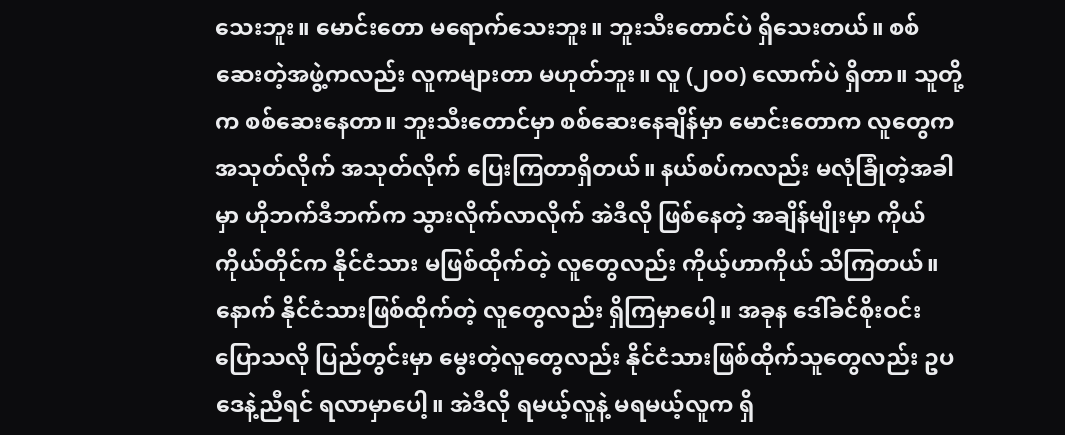သေးဘူး။ မောင်းတော မရောက်သေးဘူး။ ဘူးသီးတောင်ပဲ ရှိသေးတယ်။ စစ်ဆေးတဲ့အဖွဲ့ကလည်း လူကများတာ မဟုတ်ဘူး။ လူ (၂၀၀) လောက်ပဲ ရှိတာ။ သူတို့က စစ်ဆေးနေတာ။ ဘူးသီးတောင်မှာ စစ်ဆေးနေချိန်မှာ မောင်းတောက လူတွေက အသုတ်လိုက် အသုတ်လိုက် ပြေးကြတာရှိတယ်။ နယ်စပ်ကလည်း မလုံခြုံတဲ့အခါမှာ ဟိုဘက်ဒီဘက်က သွားလိုက်လာလိုက် အဲဒီလို ဖြစ်နေတဲ့ အချိန်မျိုးမှာ ကိုယ်ကိုယ်တိုင်က နိုင်ငံသား မဖြစ်ထိုက်တဲ့ လူတွေလည်း ကိုယ့်ဟာကိုယ် သိကြတယ်။ နောက် နိုင်ငံသားဖြစ်ထိုက်တဲ့ လူတွေလည်း ရှိကြမှာပေါ့။ အခုန ဒေါ်ခင်စိုးဝင်း ပြောသလို ပြည်တွင်းမှာ မွေးတဲ့လူတွေလည်း နိုင်ငံသားဖြစ်ထိုက်သူတွေလည်း ဥပဒေနဲ့ညီရင် ရလာမှာပေါ့။ အဲဒီလို ရမယ့်လူနဲ့ မရမယ့်လူက ရှိ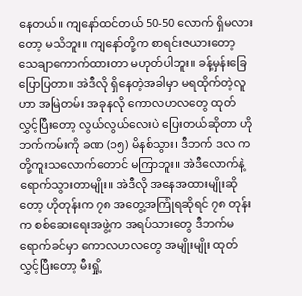နေတယ်။ ကျနော်ထင်တယ် 50-50 လောက် ရှိမလားတော့ မသိဘူး။ ကျနော်တို့က စာရင်းဇယားတော့ သေချာကောက်ထားတာ မဟုတ်ပါဘူး။ ခန့်မှန်းခြေ ပြောပြတာ။ အဲဒီလို ရှိနေတဲ့အခါမှာ မရထိုက်တဲ့လူဟာ အမြဲတမ်း အခုနလို ကောလဟလတွေ ထုတ်လွှင့်ပြီးတော့ လွယ်လွယ်လေးပဲ ပြေးတယ်ဆိုတာ ဟိုဘက်ကမ်းကို ခဏ (၁၅) မိနစ်သွား၊ ဒီဘက် ဒလ ကတို့ကူးသလောက်တောင် မကြာဘူး။ အဲဒီလောက်နဲ့ ရောက်သွားတာမျိုး။ အဲဒီလို အနေအထားမျိုးဆိုတော့ ဟိုတုန်းက ၇၈ အတွေ့အကြုံရဆိုရင် ၇၈ တုန်းက စစ်ဆေးရေးအဖွဲ့က အရပ်သားတွေ ဒီဘက်မရောက်ခင်မှာ ကောလဟလတွေ အမျိုးမျိုး ထုတ်လွှင့်ပြီးတော့ မီးရှို့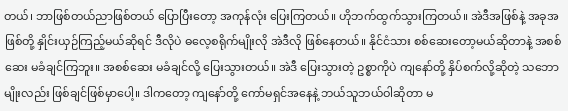တယ်၊ ဘာဖြစ်တယ်ညာဖြစ်တယ် ပြောပြီးတော့ အကုန်လုံး ပြေးကြတယ်။ ဟိုဘက်ထွက်သွားကြတယ်။ အဲဒီအဖြစ်နဲ့ အခုအဖြစ်တို့ နှိုင်းယှဉ်ကြည့်မယ်ဆိုရင် ဒီလိုပဲ ဓလေ့စရိုက်မျိုးလို အဲဒီလို ဖြစ်နေတယ်။ နိုင်ငံသား စစ်ဆေးတော့မယ်ဆိုတာနဲ့ အစစ်ဆေး မခံချင်ကြဘူး။ အစစ်ဆေး မခံချင်လို့ ပြေးသွားတယ်။ အဲဒီ ပြေးသွားတဲ့ ဥစ္စာကိုပဲ ကျနော်တို့ နှိပ်စက်လို့ဆိုတဲ့ သဘောမျိုးလည်း ဖြစ်ချင်ဖြစ်မှာပေါ့။ ဒါကတော့ ကျနော်တို့ ကော်မရှင်အနေနဲ့ ဘယ်သူဘယ်ဝါဆိုတာ မ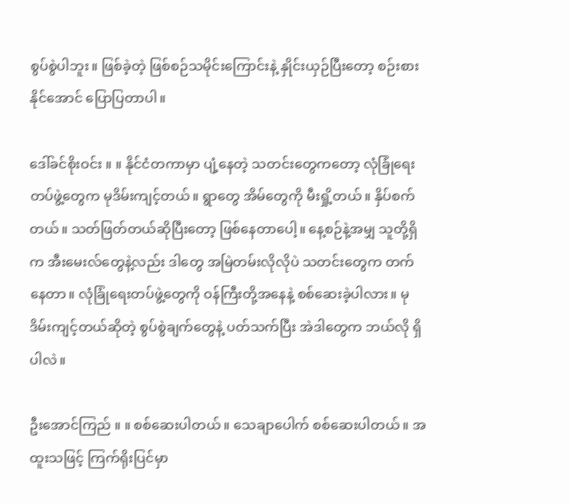စွပ်စွဲပါဘူး။ ဖြစ်ခဲ့တဲ့ ဖြစ်စဉ်သမိုင်းကြောင်းနဲ့ နှိုင်းယှဉ်ပြီးတော့ စဉ်းစားနိုင်အောင် ပြောပြတာပါ။

ဒေါ်ခင်စိုးဝင်း ။ ။ နိုင်ငံတကာမှာ ပျံ့နေတဲ့ သတင်းတွေကတော့ လုံခြုံရေးတပ်ဖွဲ့တွေက မုဒိမ်းကျင့်တယ်။ ရွာတွေ အိမ်တွေကို မီးရှို့တယ်။ နှိပ်စက်တယ်။ သတ်ဖြတ်တယ်ဆိုပြီးတော့ ဖြစ်နေတာပေါ့။ နေ့စဉ်နဲ့အမျှ သူတို့ရှိက အီးမေးလ်တွေနဲ့လည်း ဒါတွေ အမြဲတမ်းလိုလိုပဲ သတင်းတွေက တက်နေတာ။ လုံခြုံရေးတပ်ဖွဲ့တွေကို ဝန်ကြီးတို့အနေနဲ့ စစ်ဆေးခဲ့ပါလား။ မုဒိမ်းကျင့်တယ်ဆိုတဲ့ စွပ်စွဲချက်တွေနဲ့ ပတ်သက်ပြီး အဲဒါတွေက ဘယ်လို ရှိပါလဲ။

ဦးအောင်ကြည် ။ ။ စစ်ဆေးပါတယ်။ သေချာပေါက် စစ်ဆေးပါတယ်။ အထူးသဖြင့် ကြက်ရိုးပြင်မှာ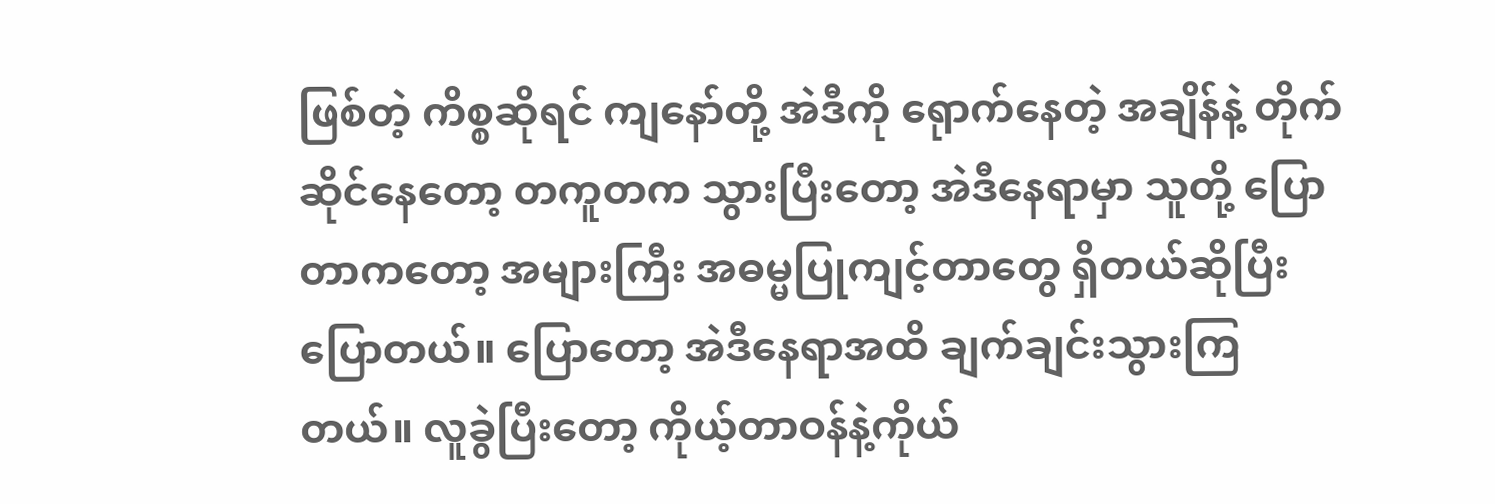ဖြစ်တဲ့ ကိစ္စဆိုရင် ကျနော်တို့ အဲဒီကို ရေုာက်နေတဲ့ အချိန်နဲ့ တိုက်ဆိုင်နေတော့ တကူတက သွားပြီးတော့ အဲဒီနေရာမှာ သူတို့ ပြောတာကတော့ အများကြီး အဓမ္မပြုကျင့်တာတွေ ရှိတယ်ဆိုပြီး ပြောတယ်။ ပြောတော့ အဲဒီနေရာအထိ ချက်ချင်းသွားကြတယ်။ လူခွဲပြီးတော့ ကိုယ့်တာဝန်နဲ့ကိုယ်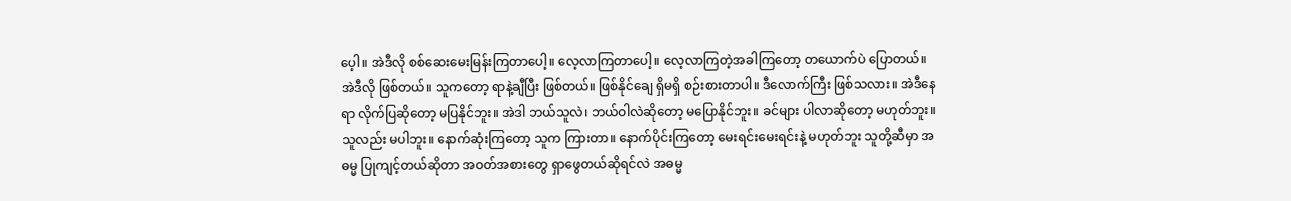ပေ့ါ။ အဲဒီလို စစ်ဆေးမေးမြန်းကြတာပေါ့။ လေ့လာကြတာပေါ့။ လေ့လာကြတဲ့အခါကြတော့ တယောက်ပဲ ပြောတယ်။ အဲဒီလို ဖြစ်တယ်။ သူကတော့ ရာနဲ့ချီပြီး ဖြစ်တယ်။ ဖြစ်နိုင်ချေ ရှိမရှိ စဉ်းစားတာပါ။ ဒီလောက်ကြီး ဖြစ်သလား။ အဲဒီနေရာ လိုက်ပြဆိုတော့ မပြနိုင်ဘူး။ အဲဒါ ဘယ်သူလဲ၊ ဘယ်ဝါလဲဆိုတော့ မပြောနိုင်ဘူး။ ခင်များ ပါလာဆိုတော့ မဟုတ်ဘူး။ သူလည်း မပါဘူး။ နောက်ဆုံးကြတော့ သူက ကြားတာ။ နောက်ပိုင်းကြတော့ မေးရင်းမေးရင်းနဲ့ မဟုတ်ဘူး သူတို့ဆီမှာ အဓမ္မ ပြုကျင့်တယ်ဆိုတာ အဝတ်အစားတွေ ရှာဖွေတယ်ဆိုရင်လဲ အဓမ္မ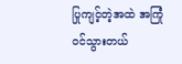ပြုကျင့်တဲ့အထဲ အကြုံဝင်သွားတယ်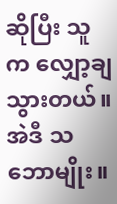ဆိုပြီး သူက လျှော့ချသွားတယ်။ အဲဒီ သဘောမျိုး။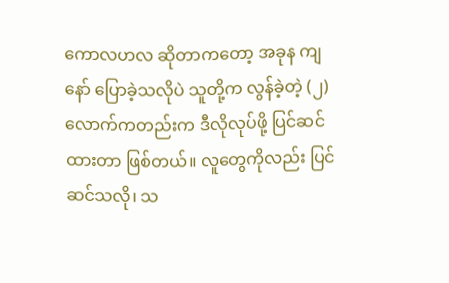ကောလဟလ ဆိုတာကတော့ အခုန ကျနော် ပြောခဲ့သလိုပဲ သူတို့က လွန်ခဲ့တဲ့ (၂) လောက်ကတည်းက ဒီလိုလုပ်ဖို့ ပြင်ဆင်ထားတာ ဖြစ်တယ်။ လူတွေကိုလည်း ပြင်ဆင်သလို၊ သ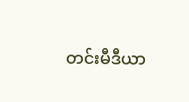တင်းမီဒီယာ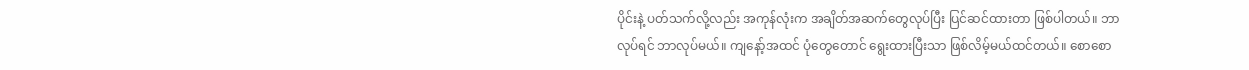ပိုင်းနဲ့ ပတ်သက်လို့လည်း အကုန်လုံးက အချိတ်အဆက်တွေလုပ်ပြီး ပြင်ဆင်ထားတာ ဖြစ်ပါတယ်။ ဘာလုပ်ရင် ဘာလုပ်မယ်။ ကျနော့်အထင် ပုံတွေတောင် ရွေးထားပြီးသာ ဖြစ်လိမ့်မယ်ထင်တယ်။ စောစော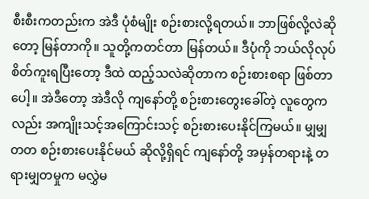စီးစီးကတည်းက အဲဒီ ပုံစံမျိုး စဉ်းစားလို့ရတယ်။ ဘာဖြစ်လို့လဲဆိုတော့ မြန်တာကို။ သူတို့ကတင်တာ မြန်တယ်။ ဒီပုံကို ဘယ်လိုလုပ် စိတ်ကူးရပြီးတော့ ဒီထဲ ထည့်သလဲဆိုတာက စဉ်းစားစရာ ဖြစ်တာပေါ့။ အဲဒီတော့ အဲဒီလို ကျနော်တို့ စဉ်းစားတွေးခေါ်တဲ့ လူတွေကလည်း အကျိုးသင့်အကြောင်းသင့် စဉ်းစားပေးနိုင်ကြမယ်။ မျှမျှတတ စဉ်းစားပေးနိုင်မယ် ဆိုလို့ရှိရင် ကျနော်တို့ အမှန်တရားနဲ့ တရားမျှတမှုက မလွှဲမ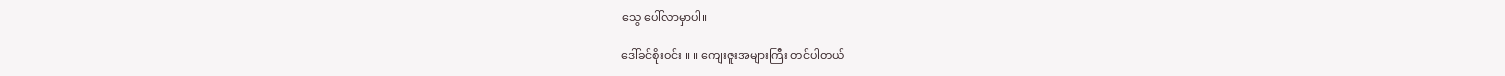သွေ ပေါ်လာမှာပါ။

ဒေါ်ခင်စိုးဝင်း ။ ။ ကျေးဇူးအများကြီး တင်ပါတယ်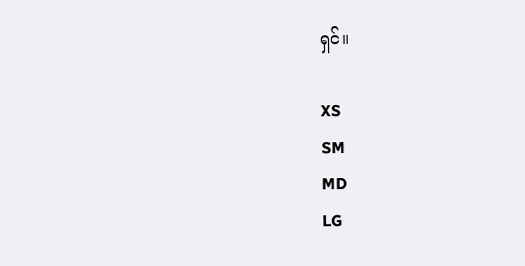ရှင်။

XS
SM
MD
LG